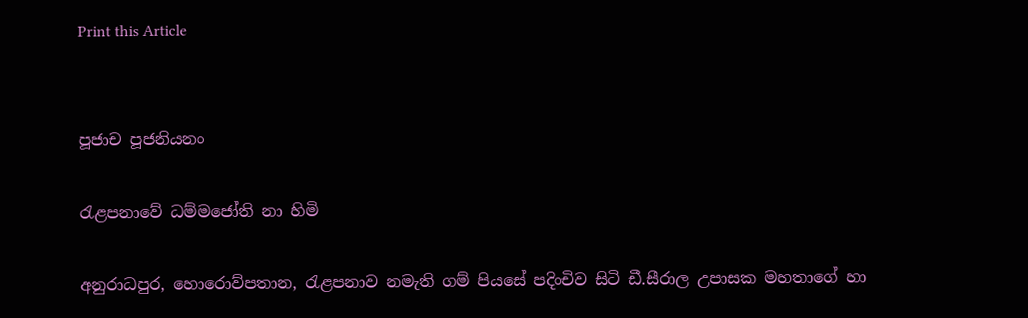Print this Article


පූජාච පූජනියනං

රැළපනාවේ ධම්මජෝති නා හිමි

අනුරාධපුර, හොරොව්පතාන, රැළපනාව නමැති ගම් පියසේ පදිංචිව සිටි ඩී.සීරාල උපාසක මහතාගේ හා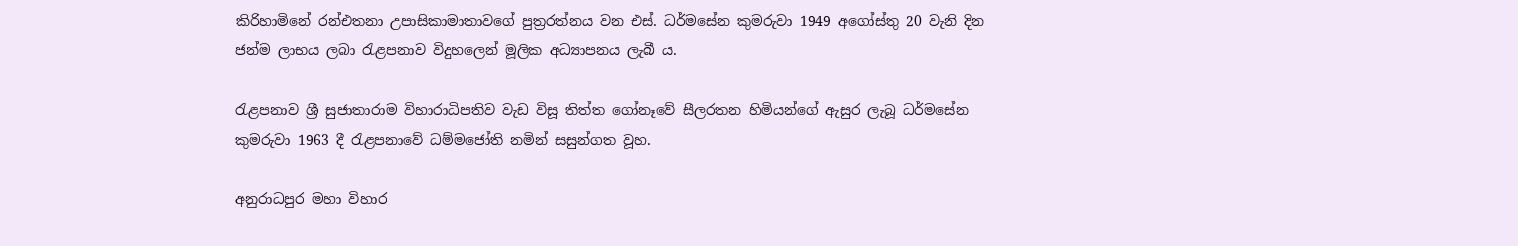කිරිහාමිනේ රන්එතනා උපාසිකාමාතාවගේ පුත්‍රරත්නය වන එස්. ධර්මසේන කුමරුවා 1949 අගෝස්තු 20 වැනි දින ජන්ම ලාභය ලබා රැළපනාව විදුහලෙන් මූලික අධ්‍යාපනය ලැබී ය.

රැළපනාව ශ්‍රී සුජාතාරාම විහාරාධිපතිව වැඩ විසූ තිත්ත ගෝනෑවේ සීලරතන හිමියන්ගේ ඇසුර ලැබූ ධර්මසේන කුමරුවා 1963 දී රැළපනාවේ ධම්මජෝති නමින් සසුන්ගත වූහ.

අනුරාධපුර මහා විහාර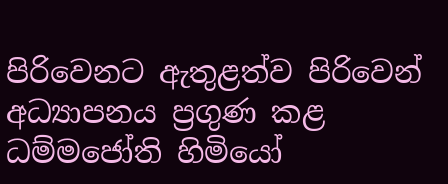පිරිවෙනට ඇතුළත්ව පිරිවෙන් අධ්‍යාපනය ප්‍රගුණ කළ ධම්මජෝති හිමියෝ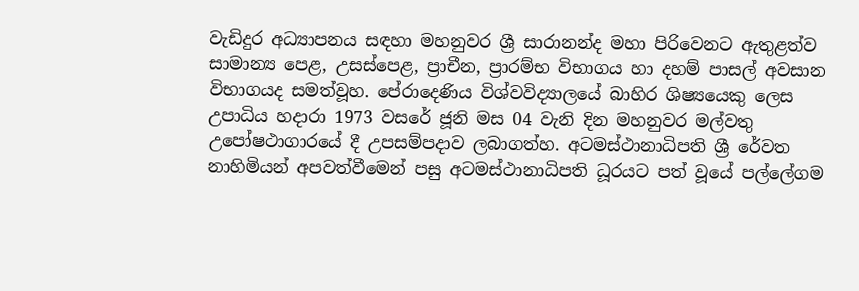වැඩිදුර අධ්‍යාපනය සඳහා මහනුවර ශ්‍රී සාරානන්ද මහා පිරිවෙනට ඇතුළත්ව සාමාන්‍ය පෙළ, උසස්පෙළ, ප්‍රාචීන, ප්‍රාරම්භ විභාගය හා දහම් පාසල් අවසාන විභාගයද සමත්වූහ. පේරාදෙණිය විශ්වවිද්‍යාලයේ බාහිර ශිෂ්‍යයෙකු ලෙස උපාධිය හදාරා 1973 වසරේ ජූනි මස 04 වැනි දින මහනුවර මල්වතු උපෝෂථාගාරයේ දී උපසම්පදාව ලබාගත්හ. අටමස්ථානාධිපති ශ්‍රී රේවත නාහිමියන් අපවත්වීමෙන් පසු අටමස්ථානාධිපති ධූරයට පත් වූයේ පල්ලේගම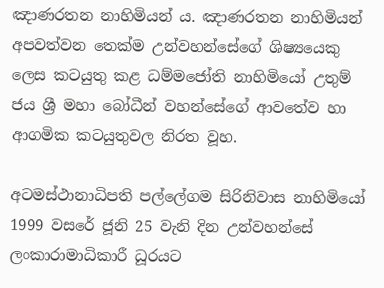ඤාණරතන නාහිමියන් ය. ඤාණරතන නාහිමියන් අපවත්වන තෙක්ම උන්වහන්සේගේ ශිෂ්‍යයෙකු ලෙස කටයුතු කළ ධම්මජෝති නාහිමියෝ උතුම් ජය ශ්‍රී මහා බෝධීන් වහන්සේගේ ආවතේව හා ආගමික කටයුතුවල නිරත වූහ.

අටමස්ථානාධිපති පල්ලේගම සිරිනිවාස නාහිමියෝ 1999 වසරේ ජූනි 25 වැනි දින උන්වහන්සේ ලංකාරාමාධිකාරී ධූරයට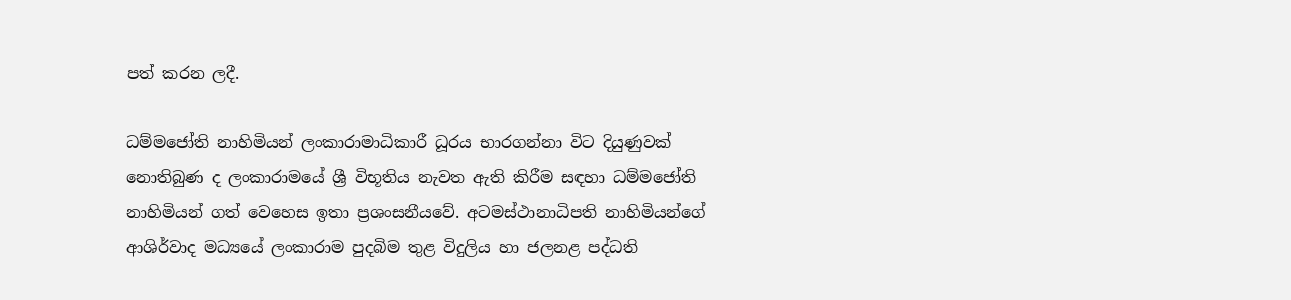පත් කරන ලදී.

ධම්මජෝති නාහිමියන් ලංකාරාමාධිකාරී ධූරය භාරගන්නා විට දියුණුවක් නොතිබුණ ද ලංකාරාමයේ ශ්‍රී විභූතිය නැවත ඇති කිරීම සඳහා ධම්මජෝති නාහිමියන් ගත් වෙහෙස ඉතා ප්‍රශංසනීයවේ. අටමස්ථානාධිපති නාහිමියන්ගේ ආශිර්වාද මධ්‍යයේ ලංකාරාම පුදබිම තුළ විදුලිය හා ජලනළ පද්ධති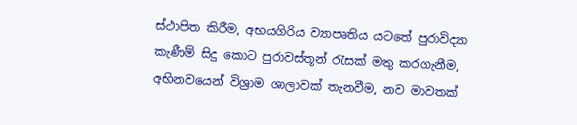ස්ථාපිත කිරීම, අභයගිරිය ව්‍යාපෘතිය යටතේ පුරාවිද්‍යා කැණීම් සිදු කොට පුරාවස්තූන් රැසක් මතු කරගැනීම, අභිනවයෙන් විශ්‍රාම ශාලාවක් තැනවීම, නව මාවතක්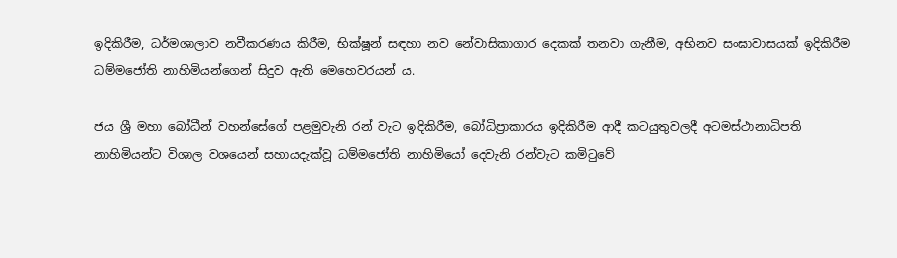ඉදිකිරීම, ධර්මශාලාව නවීකරණය කිරීම, භික්ෂූන් සඳහා නව නේවාසිකාගාර දෙකක් තනවා ගැනීම, අභිනව සංඝාවාසයක් ඉදිකිරීම ධම්මජෝති නාහිමියන්ගෙන් සිදුව ඇති මෙහෙවරයන් ය.

ජය ශ්‍රී මහා බෝධීන් වහන්සේගේ පළමුවැනි රන් වැට ඉදිකිරීම, බෝධිප්‍රාකාරය ඉදිකිරීම ආදී කටයුතුවලදී අටමස්ථානාධිපති නාහිමියන්ට විශාල වශයෙන් සහායදැක්වූ ධම්මජෝති නාහිමියෝ දෙවැනි රන්වැට කමිටුවේ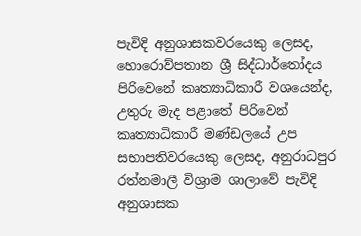පැවිදි අනුශාසකවරයෙකු ලෙසද, හොරොව්පතාන ශ්‍රී සිද්ධාර්තෝදය පිරිවෙනේ කෘත්‍යාධිකාරී වශයෙන්ද, උතුරු මැද පළාතේ පිරිවෙන් කෘත්‍යාධිකාරී මණ්ඩලයේ උප සභාපතිවරයෙකු ලෙසද, අනුරාධපුර රත්නමාලී විශ්‍රාම ශාලාවේ පැවිදි අනුශාසක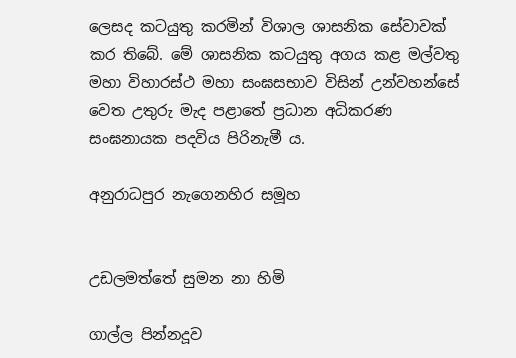ලෙසද කටයුතු කරමින් විශාල ශාසනික සේවාවක් කර තිබේ. මේ ශාසනික කටයුතු අගය කළ මල්වතු මහා විහාරස්ථ මහා සංඝසභාව විසින් උන්වහන්සේ වෙත උතුරු මැද පළාතේ ප්‍රධාන අධිකරණ සංඝනායක පදවිය පිරිනැමී ය.

අනුරාධපුර නැගෙනහිර සමූහ


උඩලමත්තේ සුමන නා හිමි

ගාල්ල පින්නදූව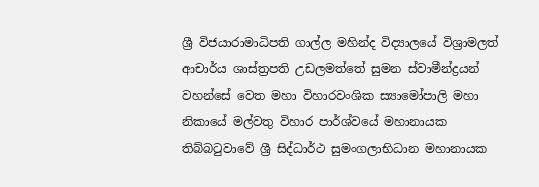ශ්‍රී විජයාරාමාධිපති ගාල්ල මහින්ද විද්‍යාලයේ විශ්‍රාමලත් ආචාර්ය ශාස්ත්‍රපති උඩලමත්තේ සුමන ස්වාමීන්ද්‍රයන් වහන්සේ වෙත මහා විහාරවංශික ස්‍යාමෝපාලි මහා නිකායේ මල්වතු විහාර පාර්ශ්වයේ මහානායක තිබ්බටුවාවේ ශ්‍රී සිද්ධාර්ථ සුමංගලාභිධාන මහානායක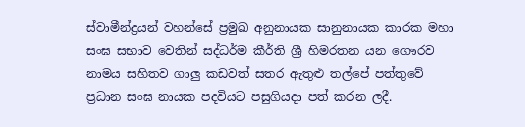ස්වාමීන්ද්‍රයන් වහන්සේ ප්‍රමුඛ අනුනායක සානුනායක කාරක මහා සංඝ සභාව වෙතින් සද්ධර්ම කීර්ති ශ්‍රී හිමරතන යන ගෞරව නාමය සහිතව ගාලු කඩවත් සතර ඇතුළු තල්පේ පත්තුවේ ප්‍රධාන සංඝ නායක පදවියට පසුගියදා පත් කරන ලදී.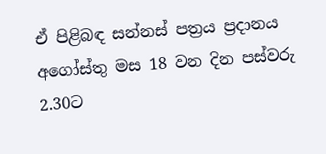ඒ පිළිබඳ සන්නස් පත්‍රය ප්‍රදානය අගෝස්තු මස 18 වන දින පස්වරු 2.30ට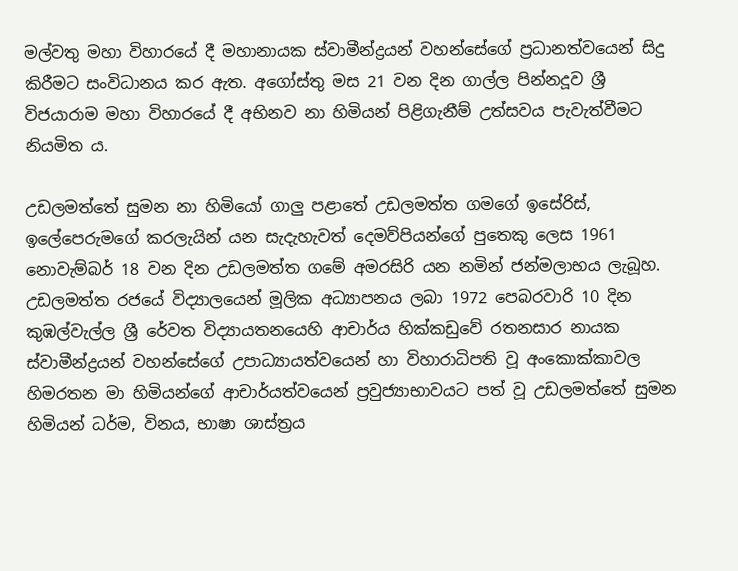මල්වතු මහා විහාරයේ දී මහානායක ස්වාමීන්ද්‍රයන් වහන්සේගේ ප්‍රධානත්වයෙන් සිදු කිරීමට සංවිධානය කර ඇත. අගෝස්තු මස 21 වන දින ගාල්ල පින්නදූව ශ්‍රී විජයාරාම මහා විහාරයේ දී අභිනව නා හිමියන් පිළිගැනීම් උත්සවය පැවැත්වීමට නියමිත ය.

උඩලමත්තේ සුමන නා හිමියෝ ගාලු පළාතේ උඩලමත්ත ගමගේ ඉසේරිස්, ඉලේපෙරුමගේ කරලැයින් යන සැදැහැවත් දෙමව්පියන්ගේ පුතෙකු ලෙස 1961 නොවැම්බර් 18 වන දින උඩලමත්ත ගමේ අමරසිරි යන නමින් ජන්මලාභය ලැබූහ. උඩලමත්ත රජයේ විද්‍යාලයෙන් මූලික අධ්‍යාපනය ලබා 1972 පෙබරවාරි 10 දින කුඹල්වැල්ල ශ්‍රී රේවත විද්‍යායතනයෙහි ආචාර්ය හික්කඩුවේ රතනසාර නායක ස්වාමීන්ද්‍රයන් වහන්සේගේ උපාධ්‍යායත්වයෙන් හා විහාරාධිපති වූ අංකොක්කාවල හිමරතන මා හිමියන්ගේ ආචාර්යත්වයෙන් ප්‍රවුජ්‍යාභාවයට පත් වූ උඩලමත්තේ සුමන හිමියන් ධර්ම, විනය, භාෂා ශාස්ත්‍රය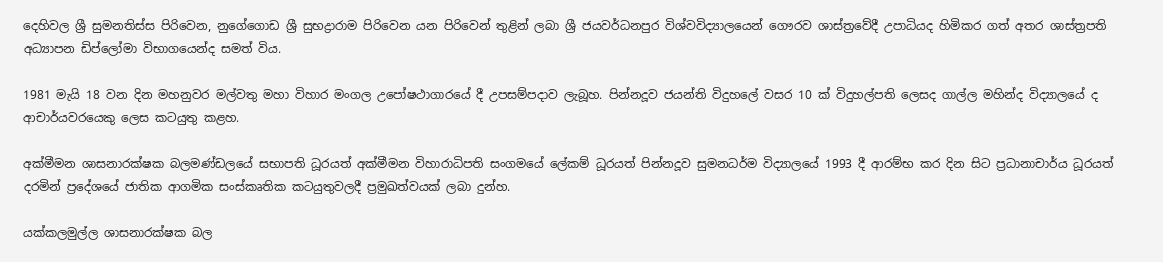දෙහිවල ශ්‍රී සුමනතිස්ස පිරිවෙන, නුගේගොඩ ශ්‍රී සුභද්‍රාරාම පිරිවෙන යන පිරිවෙන් තුළින් ලබා ශ්‍රී ජයවර්ධනපුර විශ්වවිද්‍යාලයෙන් ගෞරව ශාස්ත්‍රවේදී උපාධියද හිමිකර ගත් අතර ශාස්ත්‍රපති අධ්‍යාපන ඩිප්ලෝමා විභාගයෙන්ද සමත් විය.

1981 මැයි 18 වන දින මහනුවර මල්වතු මහා විහාර මංගල උපෝෂථාගාරයේ දී උපසම්පදාව ලැබූහ. පින්නදූව ජයන්ති විදුහලේ වසර 10 ක් විදුහල්පති ලෙසද ගාල්ල මහින්ද විද්‍යාලයේ ද ආචාර්යවරයෙකු ලෙස කටයුතු කළහ.

අක්මීමන ශාසනාරක්ෂක බලමණ්ඩලයේ සභාපති ධූරයත් අක්මීමන විහාරාධිපති සංගමයේ ලේකම් ධූරයත් පින්නදූව සුමනධර්ම විද්‍යාලයේ 1993 දී ආරම්භ කර දින සිට ප්‍රධානාචාර්ය ධූරයත් දරමින් ප්‍රදේශයේ ජාතික ආගමික සංස්කෘතික කටයුතුවලදී ප්‍රමුඛත්වයක් ලබා දුන්හ.

යක්කලමුල්ල ශාසනාරක්ෂක බල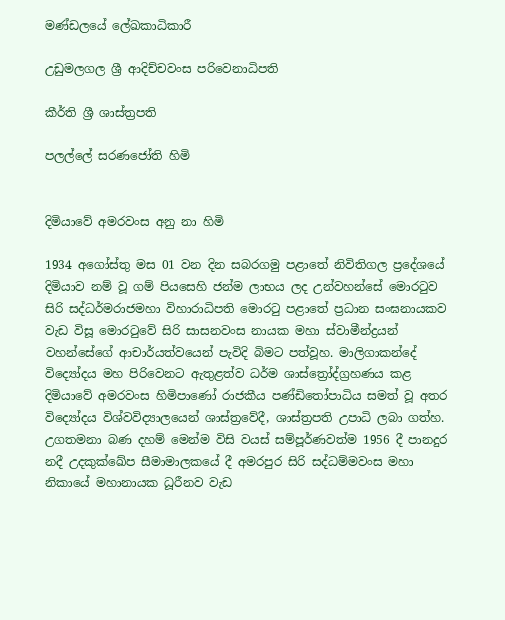මණ්ඩලයේ ලේඛකාධිකාරී

උඩුමලගල ශ්‍රී ආදිච්චවංස පරිවෙනාධිපති

කීර්ති ශ්‍රී ශාස්ත්‍රපති

පලල්ලේ සරණජෝති හිමි


දිමියාවේ අමරවංස අනු නා හිමි

1934 අගෝස්තු මස 01 වන දින සබරගමු පළාතේ නිවිතිගල ප්‍රදේශයේ දිමියාව නම් වූ ගම් පියසෙහි ජන්ම ලාභය ලද උන්වහන්සේ මොරටුව සිරි සද්ධර්මරාජමහා විහාරාධිපති මොරටු පළාතේ ප්‍රධාන සංඝනායකව වැඩ විසූ මොරටුවේ සිරි සාසනවංස නායක මහා ස්වාමීන්ද්‍රයන් වහන්සේගේ ආචාර්යත්වයෙන් පැවිදි බිමට පත්වූහ. මාලිගාකන්දේ විද්‍යෝදය මහ පිරිවෙනට ඇතුළත්ව ධර්ම ශාස්ත්‍රෝද්ග්‍රහණය කළ දිමියාවේ අමරවංස හිමිපාණෝ රාජකීය පණ්ඩිතෝපාධිය සමත් වූ අතර විද්‍යෝදය විශ්වවිද්‍යාලයෙන් ශාස්ත්‍රවේදී, ශාස්ත්‍රපති උපාධි ලබා ගත්හ. උගතමනා බණ දහම් මෙන්ම විසි වයස් සම්පූර්ණවත්ම 1956 දී පානදුර නදී උදකුක්ඛේප සීමාමාලකයේ දී අමරපුර සිරි සද්ධම්මවංස මහා නිකායේ මහානායක ධූරීනව වැඩ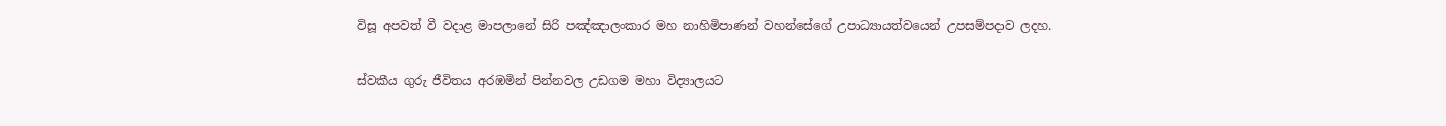විසූ අපවත් වී වදාළ මාපලානේ සිරි පඤ්ඤාලංකාර මහ නාහිමිපාණන් වහන්සේගේ උපාධ්‍යායත්වයෙන් උපසම්පදාව ලදහ.

ස්වකීය ගුරු ජීවිතය අරඹමින් පින්නවල උඩගම මහා විද්‍යාලයට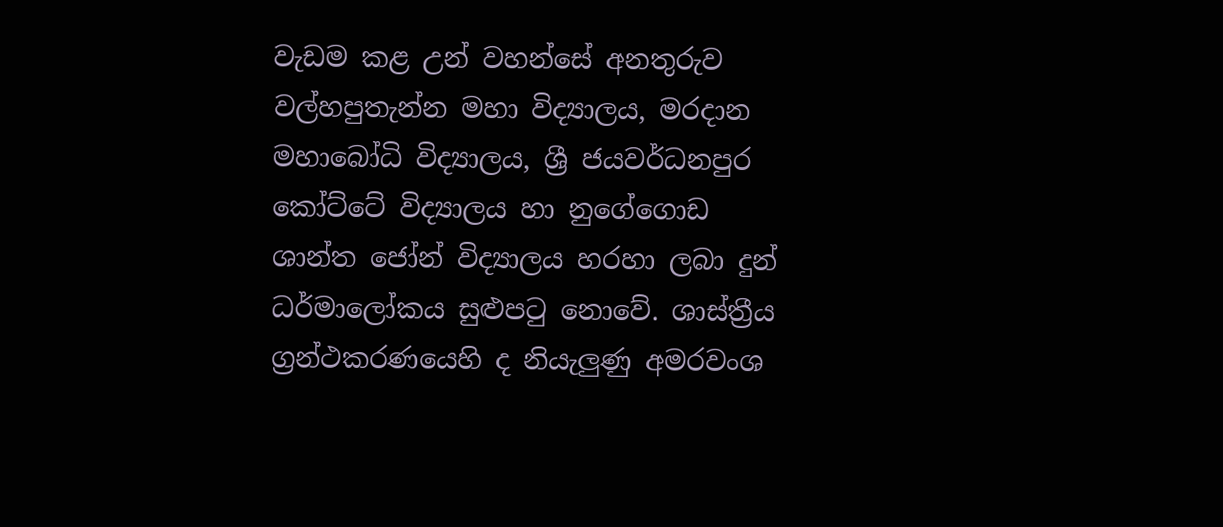වැඩම කළ උන් වහන්සේ අනතුරුව වල්හපුතැන්න මහා විද්‍යාලය, මරදාන මහාබෝධි විද්‍යාලය, ශ්‍රී ජයවර්ධනපුර කෝට්ටේ විද්‍යාලය හා නුගේගොඩ ශාන්ත ජෝන් විද්‍යාලය හරහා ලබා දුන් ධර්මාලෝකය සුළුපටු නොවේ. ශාස්ත්‍රීය ග්‍රන්ථකරණයෙහි ද නියැලුණු අමරවංශ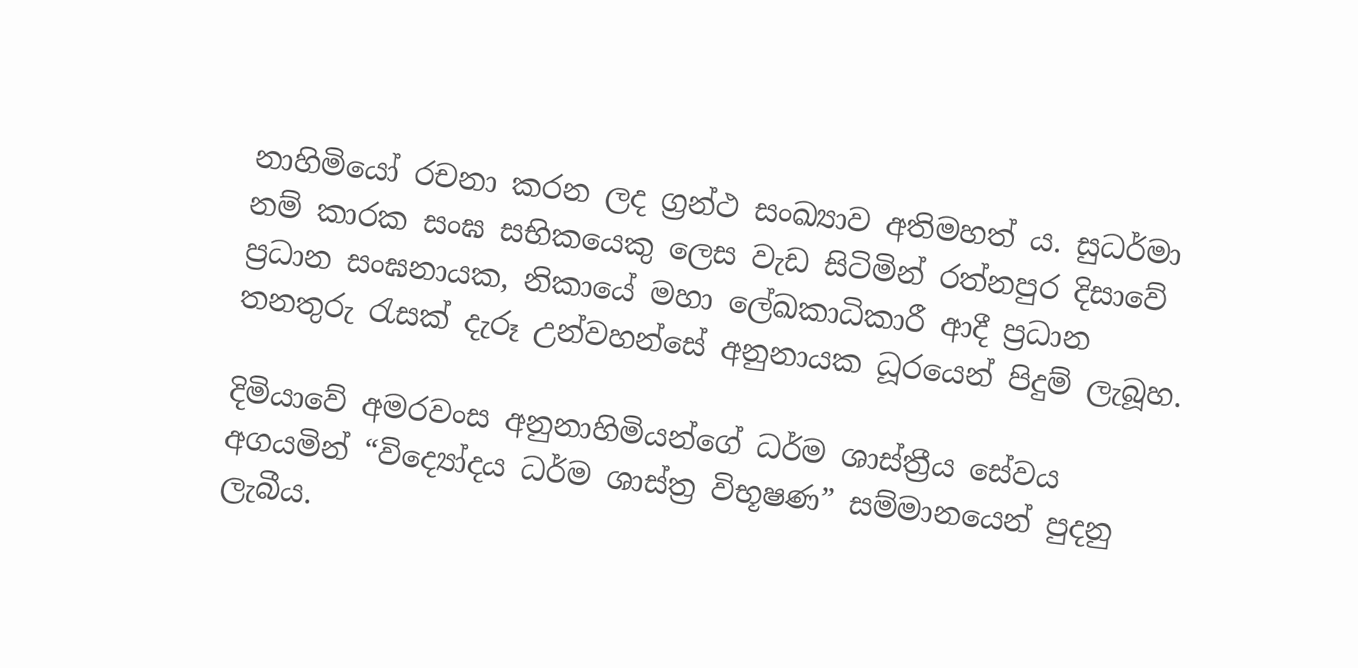නාහිමියෝ රචනා කරන ලද ග්‍රන්ථ සංඛ්‍යාව අතිමහත් ය. සුධර්මා නම් කාරක සංඝ සභිකයෙකු ලෙස වැඩ සිටිමින් රත්නපුර දිසාවේ ප්‍රධාන සංඝනායක, නිකායේ මහා ලේඛකාධිකාරී ආදී ප්‍රධාන තනතුරු රැසක් දැරූ උන්වහන්සේ අනුනායක ධූරයෙන් පිදුම් ලැබූහ.

දිමියාවේ අමරවංස අනුනාහිමියන්ගේ ධර්ම ශාස්ත්‍රීය සේවය අගයමින් “විද්‍යෝදය ධර්ම ශාස්ත්‍ර විභූෂණ” සම්මානයෙන් පුදනු ලැබීය.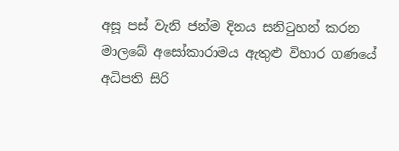අසූ පස් වැනි ජන්ම දිනය සනිටුහන් කරන මාලබේ අසෝකාරාමය ඇතුළු විහාර ගණයේ අධිපති සිරි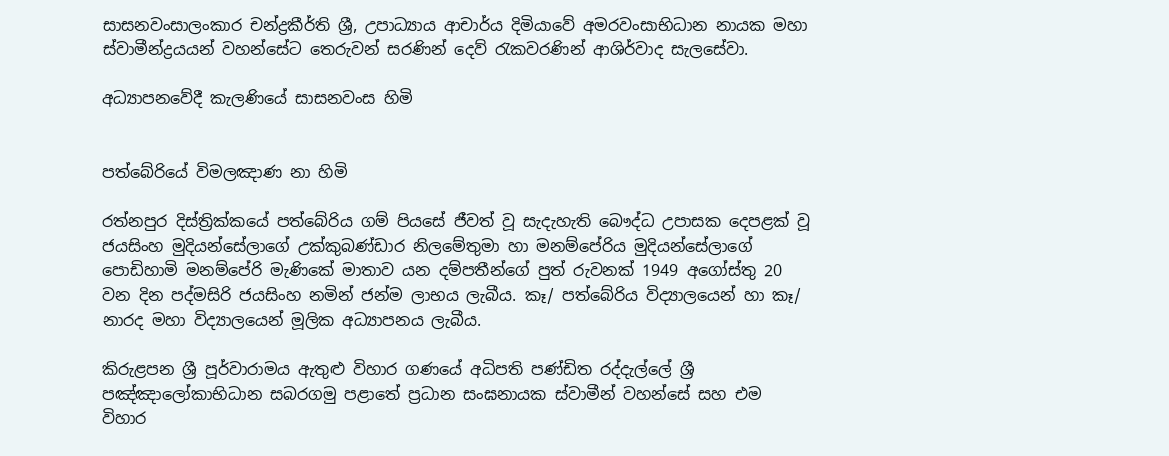සාසනවංසාලංකාර චන්ද්‍රකීර්ති ශ්‍රී, උපාධ්‍යාය ආචාර්ය දිමියාවේ අමරවංසාභිධාන නායක මහා ස්වාමීන්ද්‍රයයන් වහන්සේට තෙරුවන් සරණින් දෙව් රැකවරණින් ආශිර්වාද සැලසේවා.

අධ්‍යාපනවේදී කැලණියේ සාසනවංස හිමි


පත්බේරියේ විමලඤාණ නා හිමි

රත්නපුර දිස්ත්‍රික්කයේ පත්බේරිය ගම් පියසේ ජීවත් වූ සැදැහැති බෞද්ධ උපාසක දෙපළක් වූ ජයසිංහ මුදියන්සේලාගේ උක්කුබණ්ඩාර නිලමේතුමා හා මනම්පේරිය මුදියන්සේලාගේ පොඩිහාමි මනම්පේරි මැණිකේ මාතාව යන දම්පතීන්ගේ පුත් රුවනක් 1949 අගෝස්තු 20 වන දින පද්මසිරි ජයසිංහ නමින් ජන්ම ලාභය ලැබීය. කෑ/ පත්බේරිය විද්‍යාලයෙන් හා කෑ/ නාරද මහා විද්‍යාලයෙන් මූලික අධ්‍යාපනය ලැබීය.

කිරුළපන ශ්‍රී පූර්වාරාමය ඇතුළු විහාර ගණයේ අධිපති පණ්ඩිත රද්දැල්ලේ ශ්‍රී පඤ්ඤාලෝකාභිධාන සබරගමු පළාතේ ප්‍රධාන සංඝනායක ස්වාමීන් වහන්සේ සහ එම විහාර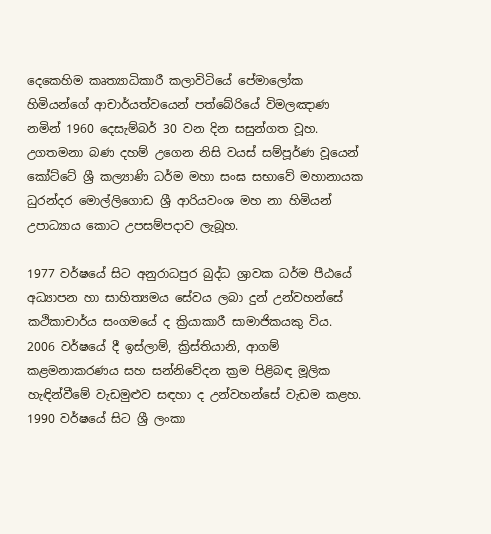දෙකෙහිම කෘත්‍යාධිකාරී කලාවිටියේ පේමාලෝක හිමියන්ගේ ආචාර්යත්වයෙන් පත්බේරියේ විමලඤාණ නමින් 1960 දෙසැම්බර් 30 වන දින සසුන්ගත වූහ. උගතමනා බණ දහම් උගෙන නිසි වයස් සම්පූර්ණ වූයෙන් කෝට්ටේ ශ්‍රී කල්‍යාණි ධර්ම මහා සංඝ සභාවේ මහානායක ධුරන්දර මොල්ලිගොඩ ශ්‍රී ආරියවංශ මහ නා හිමියන් උපාධ්‍යාය කොට උපසම්පදාව ලැබූහ.

1977 වර්ෂයේ සිට අනුරාධපුර බුද්ධ ශ්‍රාවක ධර්ම පීඨයේ අධ්‍යාපන හා සාහිත්‍යමය සේවය ලබා දුන් උන්වහන්සේ කථිකාචාර්ය සංගමයේ ද ක්‍රියාකාරී සාමාජිකයකු විය. 2006 වර්ෂයේ දී ඉස්ලාම්, ක්‍රිස්තියානි, ආගම් කළමනාකරණය සහ සන්නිවේදන ක්‍රම පිළිබඳ මූලික හැඳින්වීමේ වැඩමුළුව සඳහා ද උන්වහන්සේ වැඩම කළහ. 1990 වර්ෂයේ සිට ශ්‍රී ලංකා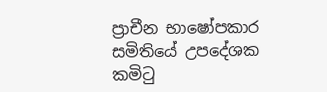ප්‍රාචීන භාෂෝපකාර සමිතියේ උපදේශක කමිටු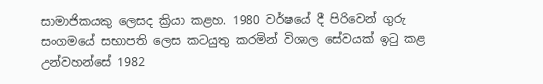සාමාජිකයකු ලෙසද ක්‍රියා කළහ. 1980 වර්ෂයේ දී පිරිවෙන් ගුරු සංගමයේ සභාපති ලෙස කටයුතු කරමින් විශාල සේවයක් ඉටු කළ උන්වහන්සේ 1982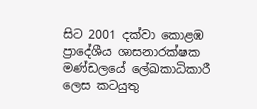සිට 2001 දක්වා කොළඹ ප්‍රාදේශීය ශාසනාරක්ෂක මණ්ඩලයේ ලේඛකාධිකාරී ලෙස කටයුතු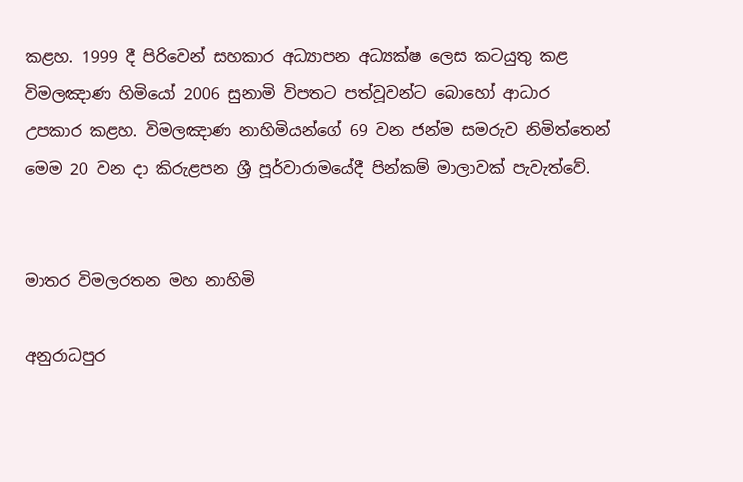කළහ. 1999 දී පිරිවෙන් සහකාර අධ්‍යාපන අධ්‍යක්ෂ ලෙස කටයුතු කළ විමලඤාණ හිමියෝ 2006 සුනාමි විපතට පත්වූවන්ට බොහෝ ආධාර උපකාර කළහ. විමලඤාණ නාහිමියන්ගේ 69 වන ජන්ම සමරුව නිමිත්තෙන් මෙම 20 වන දා කිරුළපන ශ්‍රී පූර්වාරාමයේදී පින්කම් මාලාවක් පැවැත්වේ.


මාතර විමලරතන මහ නාහිමි

අනුරාධපුර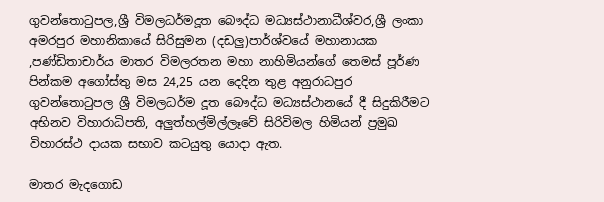ගුවන්තොටුපල,ශ්‍රී විමලධර්මදූත බෞද්ධ මධ්‍යස්ථානාධීශ්වර,ශ්‍රී ලංකා අමරපුර මහානිකායේ සිරිසුමන (දඩලු)පාර්ශ්වයේ මහානායක ,පණ්ඩිතාචාර්ය මාතර විමලරතන මහා නාහිමියන්ගේ තෙමස් පූර්ණ පින්කම අගෝස්තු මස 24,25 යන දෙදින තුළ අනුරාධපුර ගුවන්තොටුපල ශ්‍රී විමලධර්ම දූත බෞද්ධ මධ්‍යස්ථානයේ දී සිදුකිරීමට අභිනව විහාරාධිපති, අලුත්හල්මිල්ලෑවේ සිරිවිමල හිමියන් ප්‍රමුඛ විහාරස්ථ දායක සභාව කටයුතු යොදා ඇත.

මාතර මැදගොඩ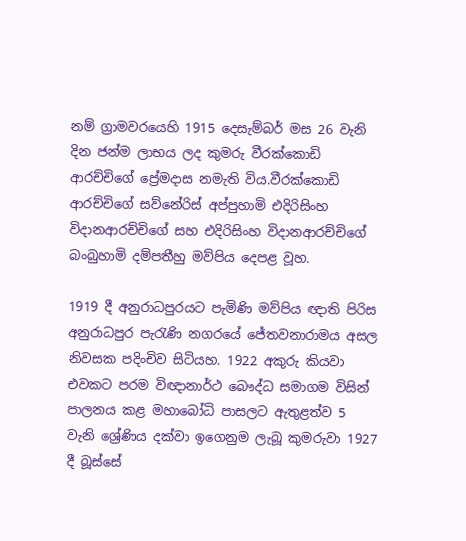නම් ග්‍රාමවරයෙහි 1915 දෙසැම්බර් මස 26 වැනි දින ජන්ම ලාභය ලද කුමරු වීරක්කොඩි ආරච්චිගේ ප්‍රේමදාස නමැති විය.වීරක්කොඩි ආරච්චිගේ සව්නේරිස් අප්පුහාමි එදිරිසිංහ විදානආරච්චිගේ සහ එදිරිසිංහ විදානආරච්චිගේ බංබුහාමි දම්පතීහු මව්පිය දෙපළ වූහ.

1919 දී අනුරාධපුරයට පැමිණි මව්පිය ඥාති පිරිස අනුරාධපුර පැරැණි නගරයේ ජේතවනාරාමය අසල නිවසක පදිංචිව සිටියහ. 1922 අකුරු කියවා එවකට පරම විඥානාර්ථ බෞද්ධ සමාගම විසින් පාලනය කළ මහාබෝධි පාසලට ඇතුළත්ව 5 වැනි ශ්‍රේණිය දක්වා ඉගෙනුම ලැබූ කුමරුවා 1927 දී බූස්සේ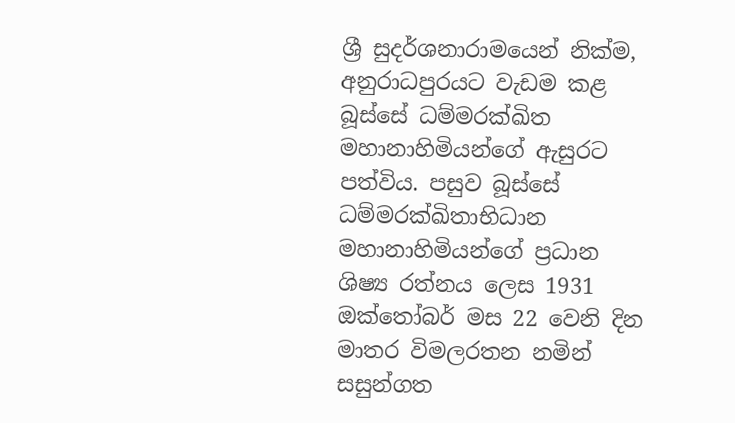ශ්‍රී සුදර්ශනාරාමයෙන් නික්ම, අනුරාධපුරයට වැඩම කළ බූස්සේ ධම්මරක්ඛිත මහානාහිමියන්ගේ ඇසුරට පත්විය. පසුව බූස්සේ ධම්මරක්ඛිතාභිධාන මහානාහිමියන්ගේ ප්‍රධාන ශිෂ්‍ය රත්නය ලෙස 1931 ඔක්තෝබර් මස 22 වෙනි දින මාතර විමලරතන නමින් සසුන්ගත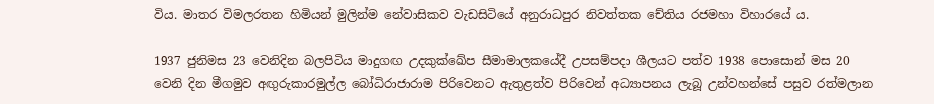විය. මාතර විමලරතන හිමියන් මුලින්ම නේවාසිකව වැඩසිටියේ අනුරාධපුර නිවත්තක චේතිය රජමහා විහාරයේ ය.

1937 ජුනිමස 23 වෙනිදින බලපිටිය මාදුගඟ උදකුක්ඛේප සීමාමාලකයේදී උපසම්පදා ශීලයට පත්ව 1938 පොසොන් මස 20 වෙනි දින මීගමුව අඟුරුකාරමුල්ල බෝධිරාජාරාම පිරිවෙනට ඇතුළත්ව පිරිවෙන් අධ්‍යාපනය ලැබූ උන්වහන්සේ පසුව රත්මලාන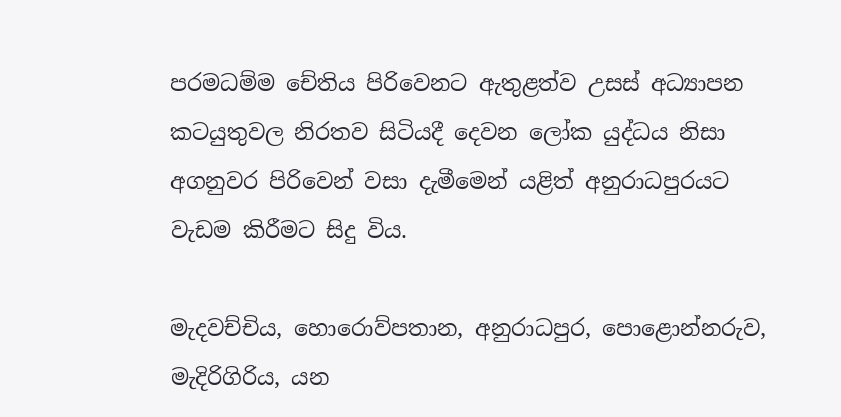පරමධම්ම චේතිය පිරිවෙනට ඇතුළත්ව උසස් අධ්‍යාපන කටයුතුවල නිරතව සිටියදී දෙවන ලෝක යුද්ධය නිසා අගනුවර පිරිවෙන් වසා දැමීමෙන් යළිත් අනුරාධපුරයට වැඩම කිරීමට සිදු විය.

මැදවච්චිය, හොරොව්පතාන, අනුරාධපුර, පොළොන්නරුව, මැදිරිගිරිය, යන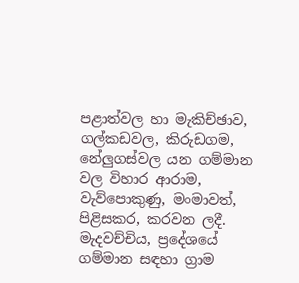පළාත්වල හා මැකිච්ඡාව, ගල්කඩවල, කිරුඩගම, නේලුගස්වල යන ගම්මාන වල විහාර ආරාම, වැව්පොකුණු, මංමාවත්, පිළිසකර, කරවන ලදී. මැදවච්චිය, ප්‍රදේශයේ ගම්මාන සඳහා ග්‍රාම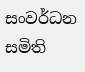සංවර්ධන සමිති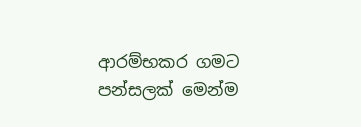ආරම්භකර ගමට පන්සලක් මෙන්ම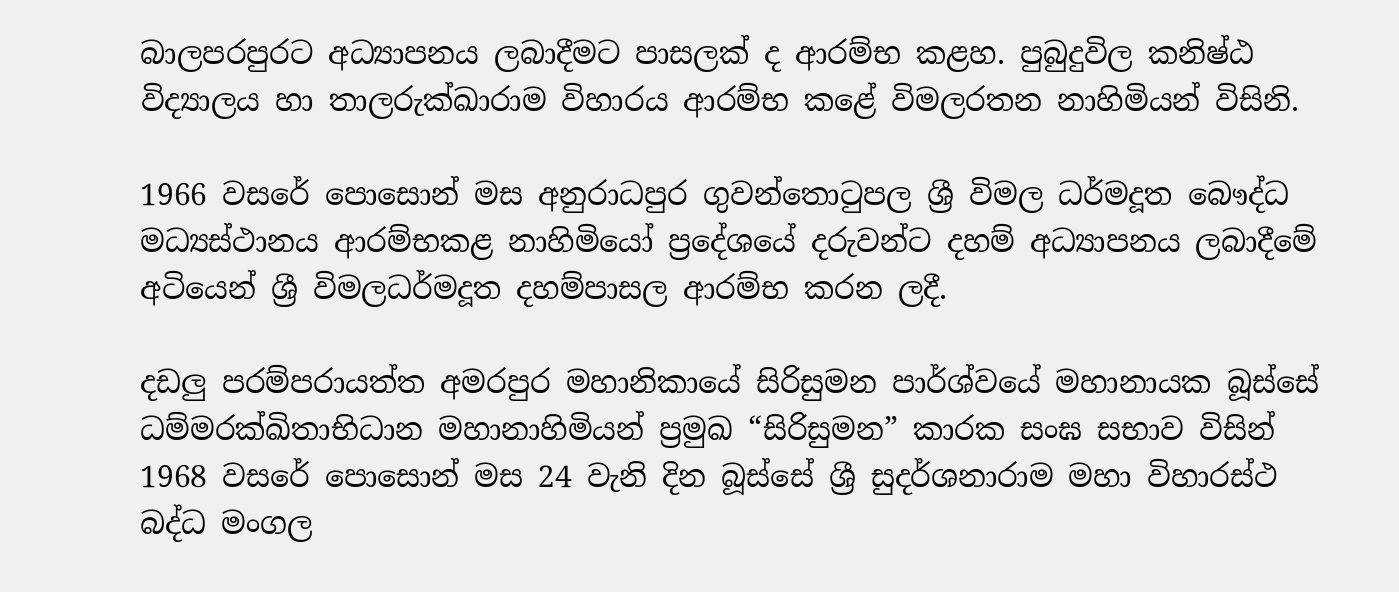බාලපරපුරට අධ්‍යාපනය ලබාදීමට පාසලක් ද ආරම්භ කළහ. පුබුදුවිල කනිෂ්ඨ විද්‍යාලය හා තාලරුක්ඛාරාම විහාරය ආරම්භ කළේ විමලරතන නාහිමියන් විසිනි.

1966 වසරේ පොසොන් මස අනුරාධපුර ගුවන්තොටුපල ශ්‍රී විමල ධර්මදූත බෞද්ධ මධ්‍යස්ථානය ආරම්භකළ නාහිමියෝ ප්‍රදේශයේ දරුවන්ට දහම් අධ්‍යාපනය ලබාදීමේ අටියෙන් ශ්‍රී විමලධර්මදූත දහම්පාසල ආරම්භ කරන ලදී.

දඩලු පරම්පරායත්ත අමරපුර මහානිකායේ සිරිසුමන පාර්ශ්වයේ මහානායක බූස්සේ ධම්මරක්ඛිතාභිධාන මහානාහිමියන් ප්‍රමුඛ “සිරිසුමන” කාරක සංඝ සභාව විසින් 1968 වසරේ පොසොන් මස 24 වැනි දින බූස්සේ ශ්‍රී සුදර්ශනාරාම මහා විහාරස්ථ බද්ධ මංගල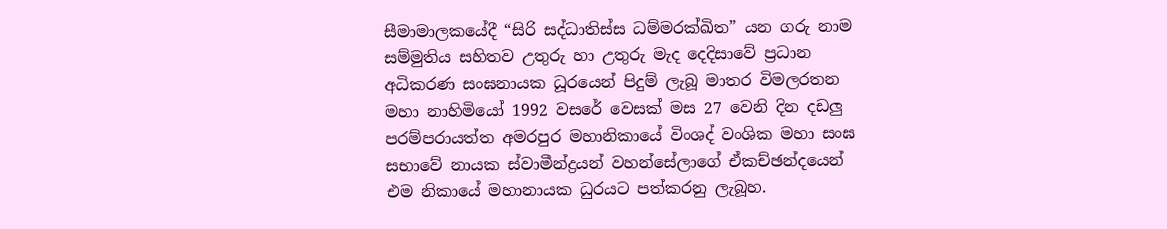සීමාමාලකයේදී “සිරි සද්ධාතිස්ස ධම්මරක්ඛිත” යන ගරු නාම සම්මුතිය සහිතව උතුරු හා උතුරු මැද දෙදිසාවේ ප්‍රධාන අධිකරණ සංඝනායක ධූරයෙන් පිදුම් ලැබූ මාතර විමලරතන මහා නාහිමියෝ 1992 වසරේ වෙසක් මස 27 වෙනි දින දඩලු පරම්පරායත්ත අමරපුර මහානිකායේ විංශද් වංශික මහා සංඝ සභාවේ නායක ස්වාමීන්ද්‍රයන් වහන්සේලාගේ ඒකච්ඡන්දයෙන් එම නිකායේ මහානායක ධුරයට පත්කරනු ලැබූහ.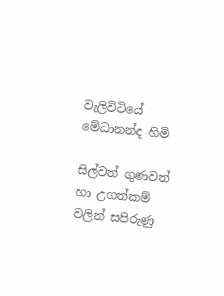වැලිවිටියේ මේධානන්ද හිමි

සිල්වත් ගුණවත් හා උගත්කම් වලින් සපිරුණු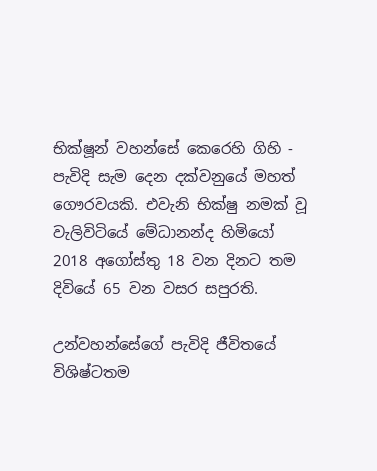භික්ෂූන් වහන්සේ කෙරෙහි ගිහි - පැවිදි සැම දෙන දක්වනුයේ මහත් ගෞරවයකි. එවැනි භික්ෂු නමක් වූ වැලිවිටියේ මේධානන්ද හිමියෝ 2018 අගෝස්තු 18 වන දිනට තම දිවියේ 65 වන වසර සපුරති.

උන්වහන්සේගේ පැවිදි ජීවිතයේ විශිෂ්ටතම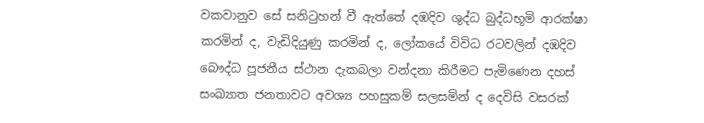වකවානුව සේ සනිටුහන් වී ඇත්තේ දඹදිව ශුද්ධ බුද්ධභූමි ආරක්ෂා කරමින් ද, වැඩිදියුණු කරමින් ද, ලෝකයේ විවිධ රටවලින් දඹදිව බෞද්ධ පූජනීය ස්ථාන දැකබලා වන්දනා කිරීමට පැමිණෙන දහස් සංඛ්‍යාත ජනතාවට අවශ්‍ය පහසුකම් සලසමින් ද දෙවිසි වසරක්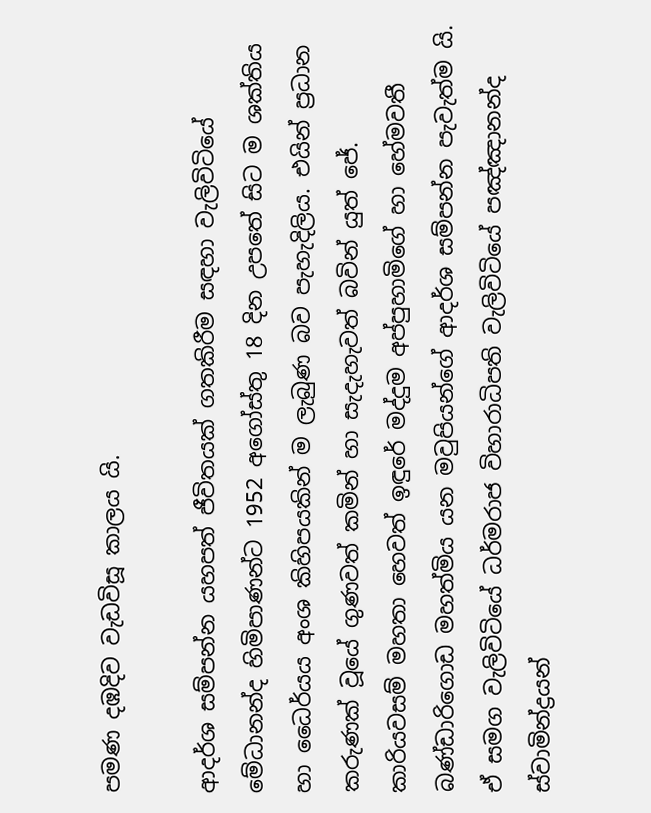පමණ දඹදිව වැඩවිසූ කාලය යි.

ආදර්ශ සම්පන්න යහපත් ජීවිතයක් ගතකිරීම සඳහා වැලිවිටියේ මේධානන්ද හිමිපාණන්ට 1952 අගෝස්තු 18 දින උපතේ සිට ම ශක්තිය හා ධෛර්යය අංශ කිහිපයකින් ම ලැබුණ බව පැහැදිලිය. එයින් ප්‍රධාන කරුණක් වූයේ ගුණවත් කමින් හා සැදැහැවත් බවින් යුත් ජේ. කාරියවසම් මහතා හෙවත් ඉඳුරේ මද්දුම අප්පුහාමිගේ හා හේමවතී බණ්ඩාරිගොඩ මහත්මිය යන මවුපියන්ගේ ආදර්ශ සම්පන්න පැවැත්ම යි. ඒ සමග වැලිවිටියේ ධර්මරාජ විහාරාධිපති වැලිවිටියේ පඤ්ඤානන්ද ස්වාමින්ද්‍රයන්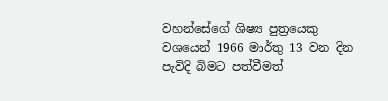වහන්සේගේ ශිෂ්‍ය පුත්‍රයෙකු වශයෙන් 1966 මාර්තු 13 වන දින පැවිදි බිමට පත්වීමත්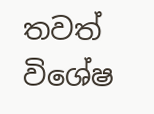තවත් විශේෂ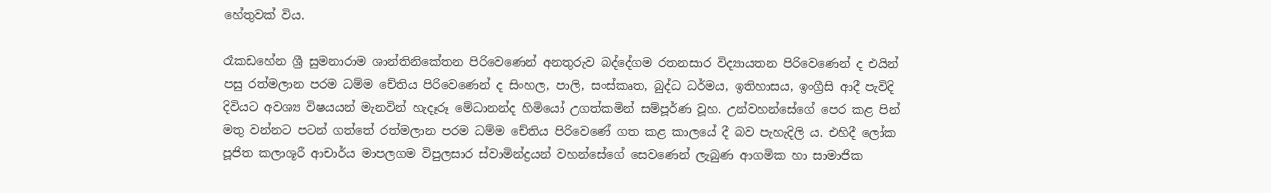හේතුවක් විය.

රෑකඩහේන ශ්‍රී සුමනාරාම ශාන්තිනිකේතන පිරිවෙණෙන් අනතුරුව බද්දේගම රතනසාර විද්‍යායතන පිරිවෙණෙන් ද එයින් පසු රත්මලාන පරම ධම්ම චේතිය පිරිවෙණෙන් ද සිංහල, පාලි, සංස්කෘත, බුද්ධ ධර්මය, ඉතිහාසය, ඉංග්‍රීසි ආදී පැවිදි දිවියට අවශ්‍ය විෂයයන් මැනවින් හැදෑරූ මේධානන්ද හිමියෝ උගත්කමින් සම්පූර්ණ වූහ. උන්වහන්සේගේ පෙර කළ පින් මතු වන්නට පටන් ගත්තේ රත්මලාන පරම ධම්ම චේතිය පිරිවෙණේ ගත කළ කාලයේ දී බව පැහැදිලි ය. එහිදී ලෝක පූජිත කලාශූරී ආචාර්ය මාපලගම විපුලසාර ස්වාමින්ද්‍රයන් වහන්සේගේ සෙවණෙන් ලැබුණ ආගමික හා සාමාජික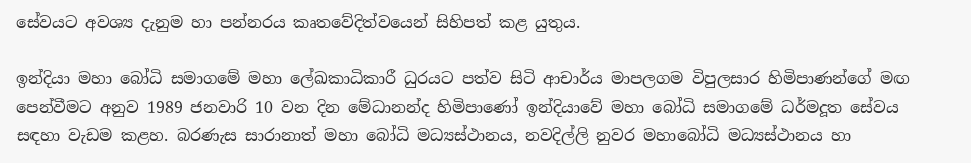සේවයට අවශ්‍ය දැනුම හා පන්නරය කෘතවේදිත්වයෙන් සිහිපත් කළ යුතුය.

ඉන්දියා මහා බෝධි සමාගමේ මහා ලේඛකාධිකාරී ධුරයට පත්ව සිටි ආචාර්ය මාපලගම විපුලසාර හිමිපාණන්ගේ මඟ පෙන්වීමට අනුව 1989 ජනවාරි 10 වන දින මේධානන්ද හිමිපාණෝ ඉන්දියාවේ මහා බෝධි සමාගමේ ධර්මදූත සේවය සඳහා වැඩම කළහ. බරණැස සාරානාත් මහා බෝධි මධ්‍යස්ථානය, නවදිල්ලි නුවර මහාබෝධි මධ්‍යස්ථානය හා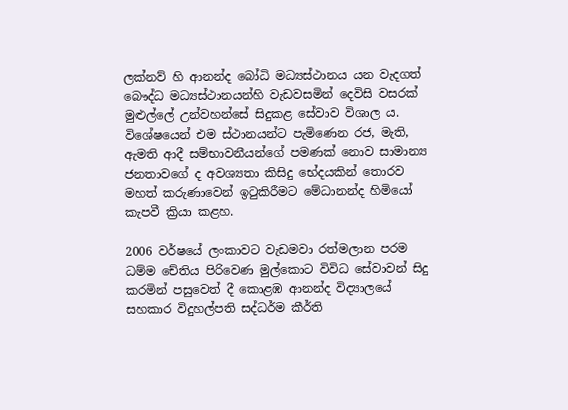ලක්නව් හි ආනන්ද බෝධි මධ්‍යස්ථානය යන වැදගත් බෞද්ධ මධ්‍යස්ථානයන්හි වැඩවසමින් දෙවිසි වසරක් මුළුල්ලේ උන්වහන්සේ සිදුකළ සේවාව විශාල ය. විශේෂයෙන් එම ස්ථානයන්ට පැමිණෙන රජ, මැති, ඇමති ආදී සම්භාවනීයන්ගේ පමණක් නොව සාමාන්‍ය ජනතාවගේ ද අවශ්‍යතා කිසිදු භේදයකින් තොරව මහත් කරුණාවෙන් ඉටුකිරීමට මේධානන්ද හිමියෝ කැපවී ක්‍රියා කළහ.

2006 වර්ෂයේ ලංකාවට වැඩමවා රත්මලාන පරම ධම්ම චේතිය පිරිවෙණ මුල්කොට විවිධ සේවාවන් සිදු කරමින් පසුවෙත් දී කොළඹ ආනන්ද විද්‍යාලයේ සහකාර විදුහල්පති සද්ධර්ම කීර්ති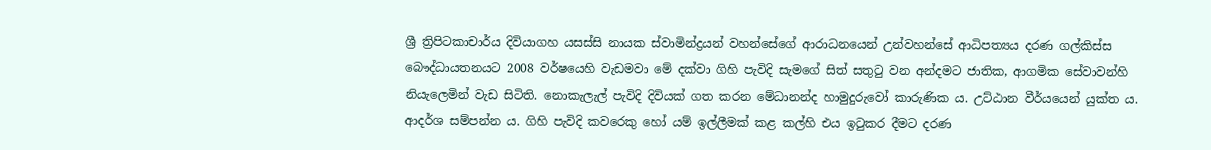ශ්‍රී ත්‍රිපිටකාචාර්ය දිවියාගහ යසස්සි නායක ස්වාමින්ද්‍රයන් වහන්සේගේ ආරාධනයෙන් උන්වහන්සේ ආධිපත්‍යය දරණ ගල්කිස්ස බෞද්ධායතනයට 2008 වර්ෂයෙහි වැඩමවා මේ දක්වා ගිහි පැවිදි සැමගේ සිත් සතුටු වන අන්දමට ජාතික, ආගමික සේවාවන්හි නියැලෙමින් වැඩ සිටිති. නොකැලැල් පැවිදි දිවියක් ගත කරන මේධානන්ද හාමුදුරුවෝ කාරුණික ය. උට්ඨාන වීර්යයෙන් යුක්ත ය. ආදර්ශ සම්පන්න ය. ගිහි පැවිදි කවරෙකු හෝ යම් ඉල්ලීමක් කළ කල්හි එය ඉටුකර දීමට දරණ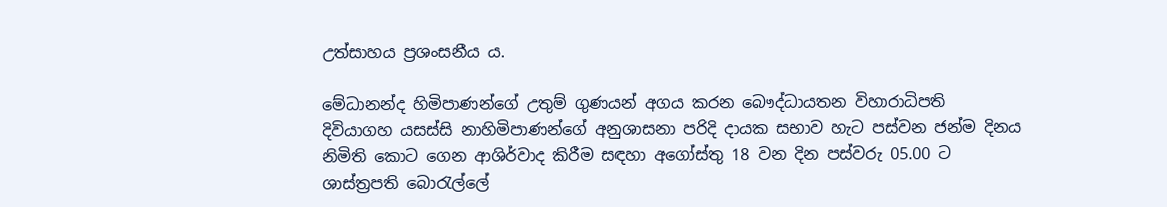උත්සාහය ප්‍රශංසනීය ය.

මේධානන්ද හිමිපාණන්ගේ උතුම් ගුණයන් අගය කරන බෞද්ධායතන විහාරාධිපති දිවියාගහ යසස්සි නාහිමිපාණන්ගේ අනුශාසනා පරිදි දායක සභාව හැට පස්වන ජන්ම දිනය නිමිති කොට ගෙන ආශිර්වාද කිරීම සඳහා අගෝස්තු 18 වන දින පස්වරු 05.00 ට ශාස්ත්‍රපති බොරැල්ලේ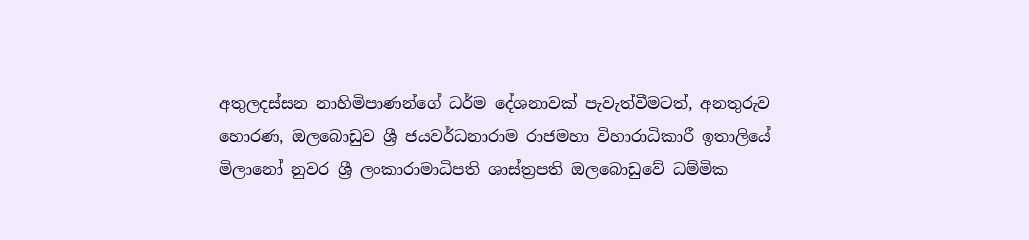අතුලදස්සන නාහිමිපාණන්ගේ ධර්ම දේශනාවක් පැවැත්වීමටත්, අනතුරුව හොරණ, ඔලබොඩුව ශ්‍රී ජයවර්ධනාරාම රාජමහා විහාරාධිකාරී ඉතාලියේ මිලානෝ නුවර ශ්‍රී ලංකාරාමාධිපති ශාස්ත්‍රපති ඔලබොඩුවේ ධම්මික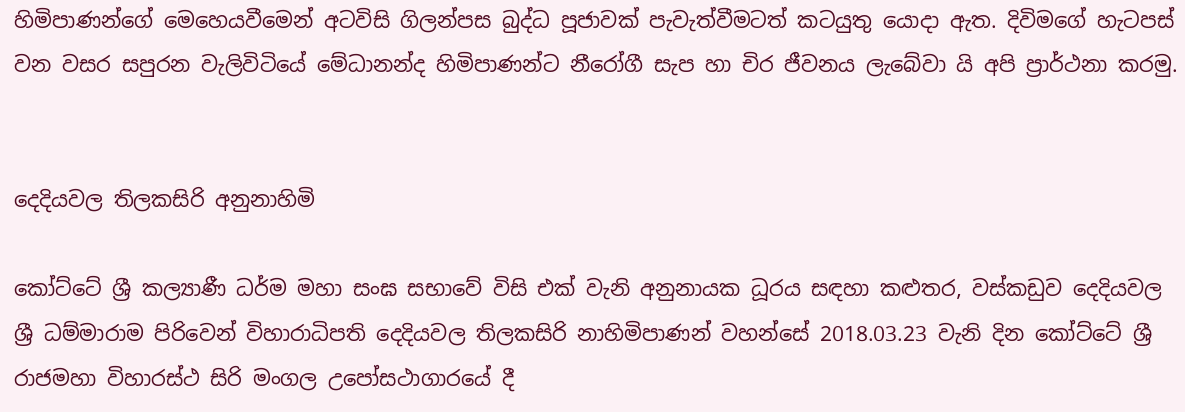හිමිපාණන්ගේ මෙහෙයවීමෙන් අටවිසි ගිලන්පස බුද්ධ පූජාවක් පැවැත්වීමටත් කටයුතු යොදා ඇත. දිවිමගේ හැටපස් වන වසර සපුරන වැලිවිටියේ මේධානන්ද හිමිපාණන්ට නීරෝගී සැප හා චිර ජීවනය ලැබේවා යි අපි ප්‍රාර්ථනා කරමු.


දෙදියවල තිලකසිරි අනුනාහිමි

කෝට්ටේ ශ්‍රී කල්‍යාණී ධර්ම මහා සංඝ සභාවේ විසි එක් වැනි අනුනායක ධූරය සඳහා කළුතර, වස්කඩුව දෙදියවල ශ්‍රී ධම්මාරාම පිරිවෙන් විහාරාධිපති දෙදියවල තිලකසිරි නාහිමිපාණන් වහන්සේ 2018.03.23 වැනි දින කෝට්ටේ ශ්‍රී රාජමහා විහාරස්ථ සිරි මංගල උපෝසථාගාරයේ දී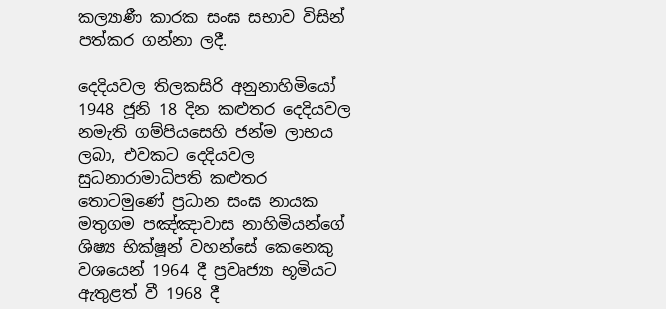කල්‍යාණී කාරක සංඝ සභාව විසින් පත්කර ගන්නා ලදී.

දෙදියවල තිලකසිරි අනුනාහිමියෝ 1948 ජූනි 18 දින කළුතර දෙදියවල නමැති ගම්පියසෙහි ජන්ම ලාභය ලබා, එවකට දෙදියවල සුධනාරාමාධිපති කළුතර තොටමුණේ ප්‍රධාන සංඝ නායක මතුගම පඤ්ඤාවාස නාහිමියන්ගේ ශිෂ්‍ය භික්ෂූන් වහන්සේ කෙනෙකු වශයෙන් 1964 දී ප්‍රවෘජ්‍යා භූමියට ඇතුළත් වී 1968 දී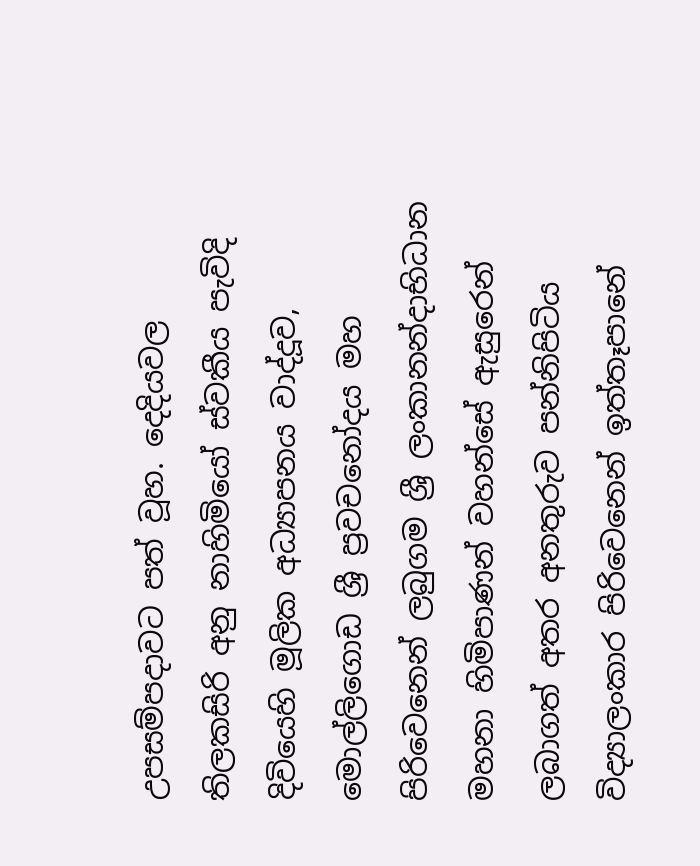උපසම්පදාවට පත් වූහ. දෙදියවල තිලකසිරි අනු නාහිමියෝ ස්වකීය පැවිදි දිවියෙහි මූලික අධ්‍යාපනය වාද්දූව, මොල්ලිගොඩ ශ්‍රී ප්‍රවචනෝදය මහ පිරිවෙනෙන් ලබුගම ශ්‍රී ලංකානන්දාභිධාන මහනා හිමිපාණන් වහන්සේ ඇසුරෙන් ලබාගත් අතර අනතුරුව පන්නිපිටිය විද්‍යාලංකාර පිරිවෙනෙන් ඉත්තෑපානේ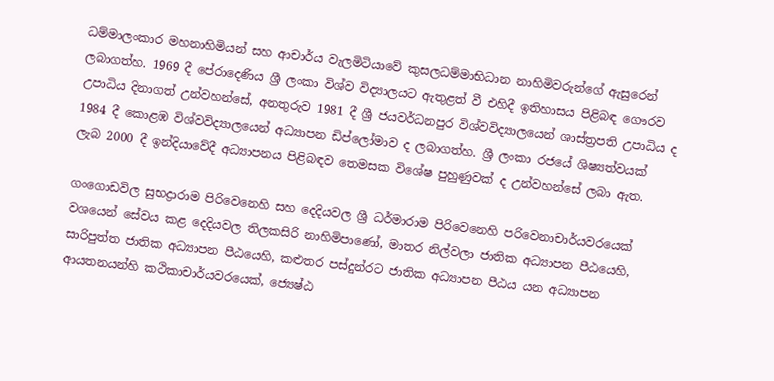ධම්මාලංකාර මහනාහිමියන් සහ ආචාර්ය වැලමිටියාවේ කුසලධම්මාභිධාන නාහිමිවරුන්ගේ ඇසුරෙන් ලබාගත්හ. 1969 දී පේරාදෙණිය ශ්‍රී ලංකා විශ්ව විද්‍යාලයට ඇතුළත් වී එහිදී ඉතිහාසය පිළිබඳ ගෞරව උපාධිය දිනාගත් උන්වහන්සේ, අනතුරුව 1981 දී ශ්‍රී ජයවර්ධනපුර විශ්වවිද්‍යාලයෙන් ශාස්ත්‍රපති උපාධිය ද 1984 දී කොළඹ විශ්වවිද්‍යාලයෙන් අධ්‍යාපන ඩිප්ලෝමාව ද ලබාගත්හ. ශ්‍රී ලංකා රජයේ ශිෂ්‍යත්වයක් ලැබ 2000 දී ඉන්දියාවේදී අධ්‍යාපනය පිළිබඳව තෙමසක විශේෂ පුහුණුවක් ද උන්වහන්සේ ලබා ඇත.

ගංගොඩවිල සුභද්‍රාරාම පිරිවෙනෙහි සහ දෙදියවල ශ්‍රී ධර්මාරාම පිරිවෙනෙහි පරිවෙනාචාර්යවරයෙක් වශයෙන් සේවය කළ දෙදියවල තිලකසිරි නාහිමිපාණෝ, මාතර නිල්වලා ජාතික අධ්‍යාපන පීඨයෙහි, සාරිපුත්ත ජාතික අධ්‍යාපන පීඨයෙහි, කළුතර පස්දුන්රට ජාතික අධ්‍යාපන පීඨය යන අධ්‍යාපන ආයතනයන්හි කථිකාචාර්යවරයෙක්, ජ්‍යෙෂ්ඨ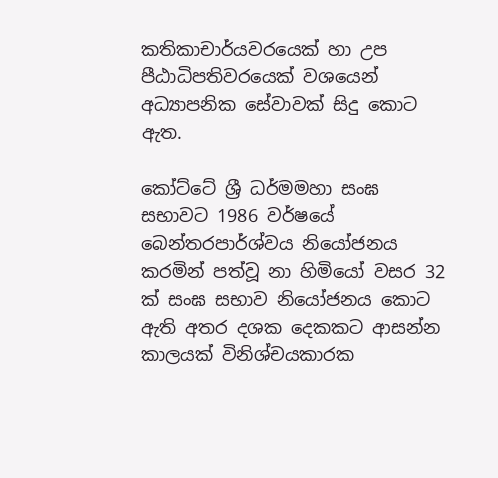කතිකාචාර්යවරයෙක් හා උප පීඨාධිපතිවරයෙක් වශයෙන් අධ්‍යාපනික සේවාවක් සිදු කොට ඇත.

කෝට්ටේ ශ්‍රී ධර්මමහා සංඝ සභාවට 1986 වර්ෂයේ බෙන්තරපාර්ශ්වය නියෝජනය කරමින් පත්වූ නා හිමියෝ වසර 32 ක් සංඝ සභාව නියෝජනය කොට ඇති අතර දශක දෙකකට ආසන්න කාලයක් විනිශ්චයකාරක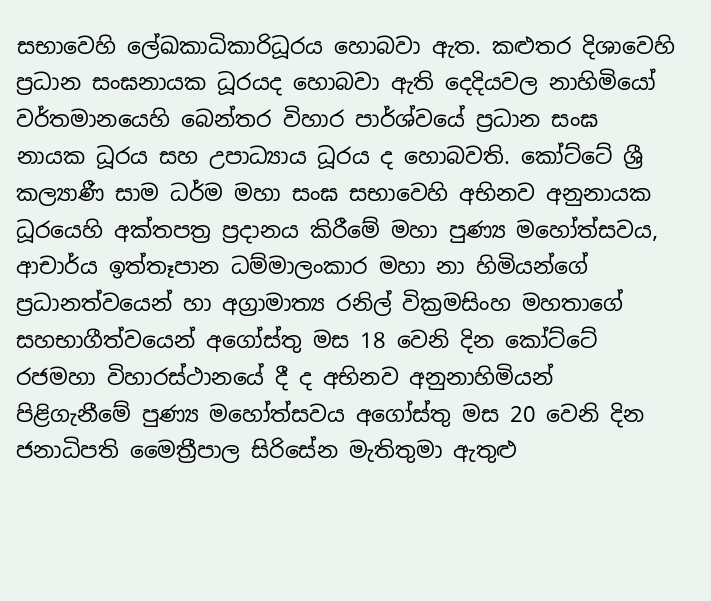සභාවෙහි ලේඛකාධිකාරිධූරය හොබවා ඇත. කළුතර දිශාවෙහි ප්‍රධාන සංඝනායක ධූරයද හොබවා ඇති දෙදියවල නාහිමියෝ වර්තමානයෙහි බෙන්තර විහාර පාර්ශ්වයේ ප්‍රධාන සංඝ නායක ධූරය සහ උපාධ්‍යාය ධූරය ද හොබවති. කෝට්ටේ ශ්‍රී කල්‍යාණී සාම ධර්ම මහා සංඝ සභාවෙහි අභිනව අනුනායක ධූරයෙහි අක්තපත්‍ර ප්‍රදානය කිරීමේ මහා පුණ්‍ය මහෝත්සවය, ආචාර්ය ඉත්තෑපාන ධම්මාලංකාර මහා නා හිමියන්ගේ ප්‍රධානත්වයෙන් හා අග්‍රාමාත්‍ය රනිල් වික්‍රමසිංහ මහතාගේ සහභාගීත්වයෙන් අගෝස්තු මස 18 වෙනි දින කෝට්ටේ රජමහා විහාරස්ථානයේ දී ද අභිනව අනුනාහිමියන් පිළිගැනීමේ පුණ්‍ය මහෝත්සවය අගෝස්තු මස 20 වෙනි දින ජනාධිපති මෛත්‍රීපාල සිරිසේන මැතිතුමා ඇතුළු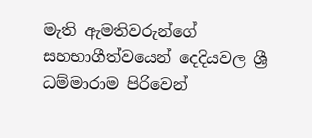මැති ඇමතිවරුන්ගේ සහභාගීත්වයෙන් දෙදියවල ශ්‍රී ධම්මාරාම පිරිවෙන්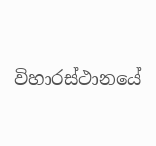විහාරස්ථානයේ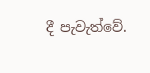දී පැවැත්වේ.